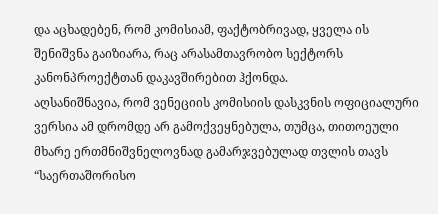და აცხადებენ, რომ კომისიამ, ფაქტობრივად, ყველა ის შენიშვნა გაიზიარა, რაც არასამთავრობო სექტორს კანონპროექტთან დაკავშირებით ჰქონდა.
აღსანიშნავია, რომ ვენეციის კომისიის დასკვნის ოფიციალური ვერსია ამ დრომდე არ გამოქვეყნებულა, თუმცა, თითოეული მხარე ერთმნიშვნელოვნად გამარჯვებულად თვლის თავს
“საერთაშორისო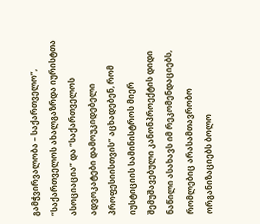გამჭვირვალობა – საქართველო”, “საქართველოს ახალგაზრდა იურისტთა ასოციაცია” და “საქართველოს ადვოკატები დამოუკიდებელი პროფესიისთვის” აცხადებენ, რომ იუსტიციის სამინისტროს მიერ შემუშავებული კანონპროექტის დიდი ნაწილი ასახავს იმ რეკომენდაციებს, რომლებიც არასამთავრობო ორგანიზაციებს ბოლო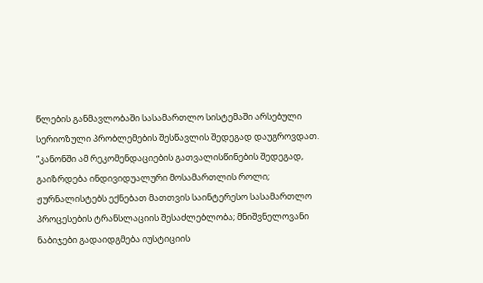წლების განმავლობაში სასამართლო სისტემაში არსებული სერიოზული პრობლემების შესწავლის შედეგად დაუგროვდათ.
“კანონში ამ რეკომენდაციების გათვალისწინების შედეგად, გაიზრდება ინდივიდუალური მოსამართლის როლი; ჟურნალისტებს ექნებათ მათთვის საინტერესო სასამართლო პროცესების ტრანსლაციის შესაძლებლობა; მნიშვნელოვანი ნაბიჯები გადაიდგმება იუსტიციის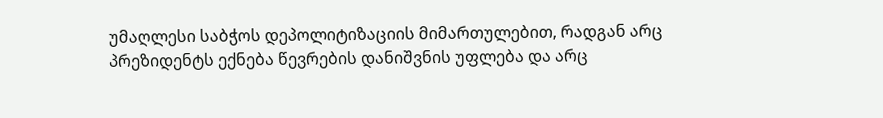უმაღლესი საბჭოს დეპოლიტიზაციის მიმართულებით, რადგან არც პრეზიდენტს ექნება წევრების დანიშვნის უფლება და არც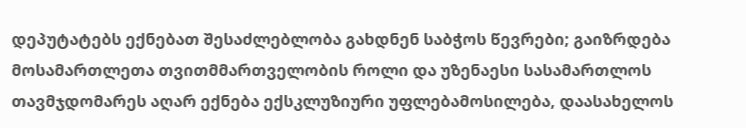დეპუტატებს ექნებათ შესაძლებლობა გახდნენ საბჭოს წევრები; გაიზრდება მოსამართლეთა თვითმმართველობის როლი და უზენაესი სასამართლოს თავმჯდომარეს აღარ ექნება ექსკლუზიური უფლებამოსილება, დაასახელოს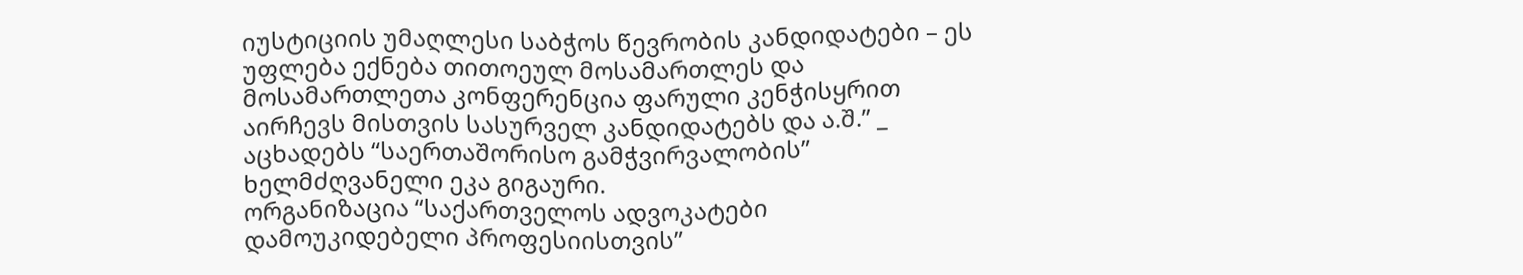იუსტიციის უმაღლესი საბჭოს წევრობის კანდიდატები – ეს უფლება ექნება თითოეულ მოსამართლეს და მოსამართლეთა კონფერენცია ფარული კენჭისყრით აირჩევს მისთვის სასურველ კანდიდატებს და ა.შ.” _ აცხადებს “საერთაშორისო გამჭვირვალობის” ხელმძღვანელი ეკა გიგაური.
ორგანიზაცია “საქართველოს ადვოკატები დამოუკიდებელი პროფესიისთვის”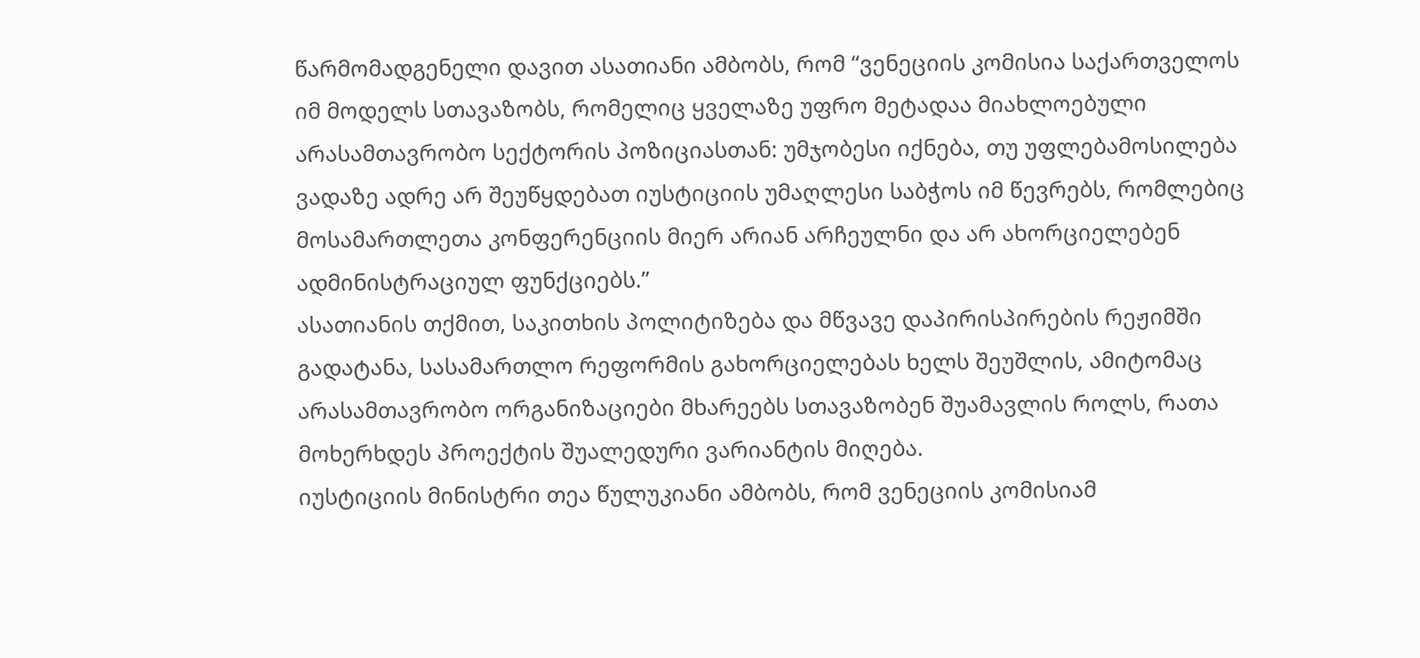წარმომადგენელი დავით ასათიანი ამბობს, რომ “ვენეციის კომისია საქართველოს იმ მოდელს სთავაზობს, რომელიც ყველაზე უფრო მეტადაა მიახლოებული არასამთავრობო სექტორის პოზიციასთან: უმჯობესი იქნება, თუ უფლებამოსილება ვადაზე ადრე არ შეუწყდებათ იუსტიციის უმაღლესი საბჭოს იმ წევრებს, რომლებიც მოსამართლეთა კონფერენციის მიერ არიან არჩეულნი და არ ახორციელებენ ადმინისტრაციულ ფუნქციებს.”
ასათიანის თქმით, საკითხის პოლიტიზება და მწვავე დაპირისპირების რეჟიმში გადატანა, სასამართლო რეფორმის გახორციელებას ხელს შეუშლის, ამიტომაც არასამთავრობო ორგანიზაციები მხარეებს სთავაზობენ შუამავლის როლს, რათა მოხერხდეს პროექტის შუალედური ვარიანტის მიღება.
იუსტიციის მინისტრი თეა წულუკიანი ამბობს, რომ ვენეციის კომისიამ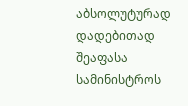აბსოლუტურად დადებითად შეაფასა სამინისტროს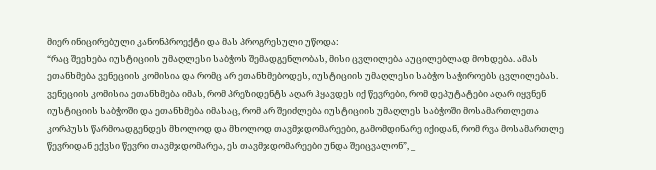მიერ ინიცირებული კანონპროექტი და მას პროგრესული უწოდა:
“რაც შეეხება იუსტიციის უმაღლესი საბჭოს შემადგენლობას, მისი ცვლილება აუცილებლად მოხდება. ამას ეთანხმება ვენეციის კომისია და რომც არ ეთანხმებოდეს, იუსტიციის უმაღლესი საბჭო საჭიროებს ცვლილებას. ვენეციის კომისია ეთანხმება იმას, რომ პრეზიდენტს აღარ ჰყავდეს იქ წევრები, რომ დეპუტატები აღარ იყვნენ იუსტიციის საბჭოში და ეთანხმება იმასაც, რომ არ შეიძლება იუსტიციის უმაღლეს საბჭოში მოსამართლეთა კორპუსს წარმოადგენდეს მხოლოდ და მხოლოდ თავმჯდომარეები, გამომდინარე იქიდან, რომ რვა მოსამართლე წევრიდან ექვსი წევრი თავმჯდომარეა, ეს თავმჯდომარეები უნდა შეიცვალონ”, _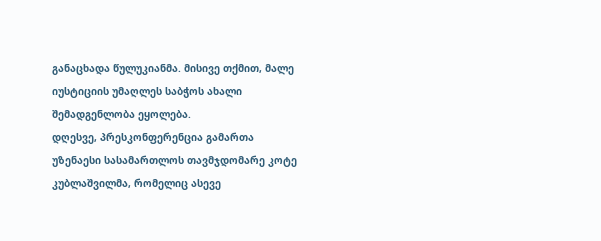განაცხადა წულუკიანმა. მისივე თქმით, მალე იუსტიციის უმაღლეს საბჭოს ახალი შემადგენლობა ეყოლება.
დღესვე, პრესკონფერენცია გამართა უზენაესი სასამართლოს თავმჯდომარე კოტე კუბლაშვილმა, რომელიც ასევე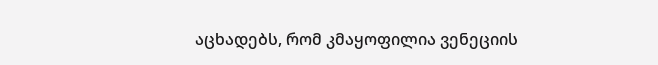აცხადებს, რომ კმაყოფილია ვენეციის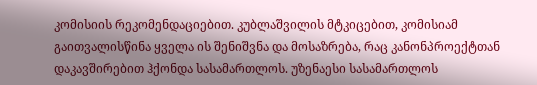კომისიის რეკომენდაციებით. კუბლაშვილის მტკიცებით, კომისიამ გაითვალისწინა ყველა ის შენიშვნა და მოსაზრება, რაც კანონპროექტთან დაკავშირებით ჰქონდა სასამართლოს. უზენაესი სასამართლოს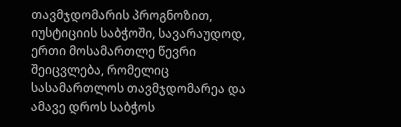თავმჯდომარის პროგნოზით, იუსტიციის საბჭოში, სავარაუდოდ, ერთი მოსამართლე წევრი შეიცვლება, რომელიც სასამართლოს თავმჯდომარეა და ამავე დროს საბჭოს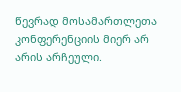წევრად მოსამართლეთა კონფერენციის მიერ არ არის არჩეული.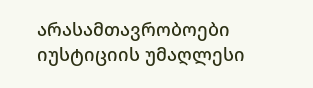არასამთავრობოები იუსტიციის უმაღლესი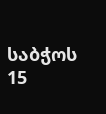საბჭოს 15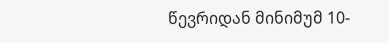წევრიდან მინიმუმ 10-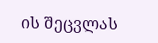ის შეცვლას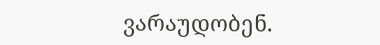ვარაუდობენ.